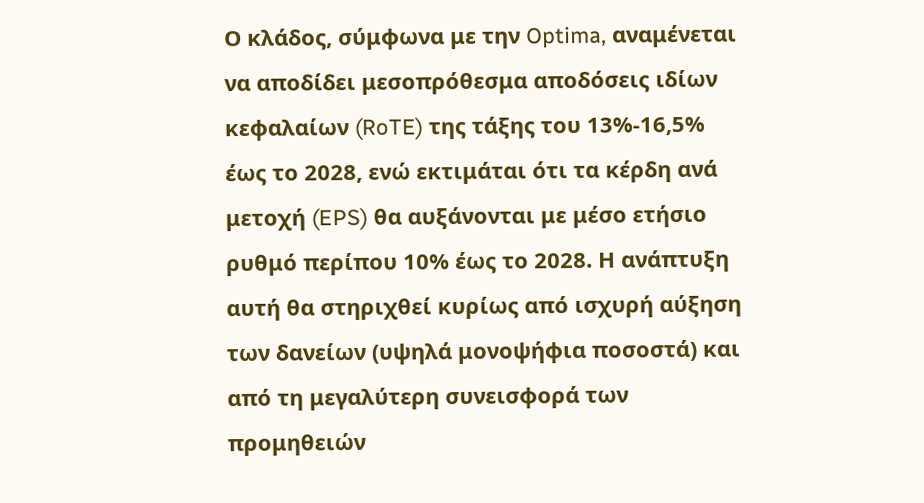Ο κλάδος, σύμφωνα με την Optima, αναμένεται να αποδίδει μεσοπρόθεσμα αποδόσεις ιδίων κεφαλαίων (RoTE) της τάξης του 13%-16,5% έως το 2028, ενώ εκτιμάται ότι τα κέρδη ανά μετοχή (EPS) θα αυξάνονται με μέσο ετήσιο ρυθμό περίπου 10% έως το 2028. Η ανάπτυξη αυτή θα στηριχθεί κυρίως από ισχυρή αύξηση των δανείων (υψηλά μονοψήφια ποσοστά) και από τη μεγαλύτερη συνεισφορά των προμηθειών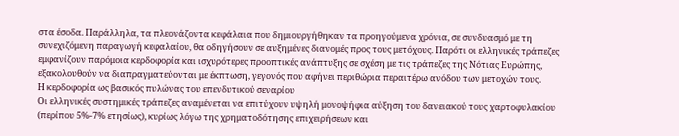στα έσοδα. Παράλληλα, τα πλεονάζοντα κεφάλαια που δημιουργήθηκαν τα προηγούμενα χρόνια, σε συνδυασμό με τη συνεχιζόμενη παραγωγή κεφαλαίου, θα οδηγήσουν σε αυξημένες διανομές προς τους μετόχους. Παρότι οι ελληνικές τράπεζες εμφανίζουν παρόμοια κερδοφορία και ισχυρότερες προοπτικές ανάπτυξης σε σχέση με τις τράπεζες της Νότιας Ευρώπης, εξακολουθούν να διαπραγματεύονται με έκπτωση, γεγονός που αφήνει περιθώρια περαιτέρω ανόδου των μετοχών τους.
Η κερδοφορία ως βασικός πυλώνας του επενδυτικού σεναρίου
Οι ελληνικές συστημικές τράπεζες αναμένεται να επιτύχουν υψηλή μονοψήφια αύξηση του δανειακού τους χαρτοφυλακίου (περίπου 5%-7% ετησίως), κυρίως λόγω της χρηματοδότησης επιχειρήσεων και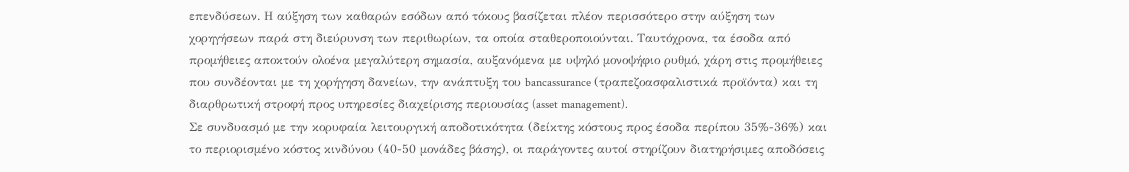επενδύσεων. Η αύξηση των καθαρών εσόδων από τόκους βασίζεται πλέον περισσότερο στην αύξηση των χορηγήσεων παρά στη διεύρυνση των περιθωρίων, τα οποία σταθεροποιούνται. Ταυτόχρονα, τα έσοδα από προμήθειες αποκτούν ολοένα μεγαλύτερη σημασία, αυξανόμενα με υψηλό μονοψήφιο ρυθμό, χάρη στις προμήθειες που συνδέονται με τη χορήγηση δανείων, την ανάπτυξη του bancassurance (τραπεζοασφαλιστικά προϊόντα) και τη διαρθρωτική στροφή προς υπηρεσίες διαχείρισης περιουσίας (asset management).
Σε συνδυασμό με την κορυφαία λειτουργική αποδοτικότητα (δείκτης κόστους προς έσοδα περίπου 35%-36%) και το περιορισμένο κόστος κινδύνου (40-50 μονάδες βάσης), οι παράγοντες αυτοί στηρίζουν διατηρήσιμες αποδόσεις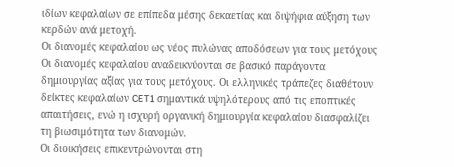ιδίων κεφαλαίων σε επίπεδα μέσης δεκαετίας και διψήφια αύξηση των κερδών ανά μετοχή.
Οι διανομές κεφαλαίου ως νέος πυλώνας αποδόσεων για τους μετόχους
Οι διανομές κεφαλαίου αναδεικνύονται σε βασικό παράγοντα δημιουργίας αξίας για τους μετόχους. Οι ελληνικές τράπεζες διαθέτουν δείκτες κεφαλαίων CET1 σημαντικά υψηλότερους από τις εποπτικές απαιτήσεις, ενώ η ισχυρή οργανική δημιουργία κεφαλαίου διασφαλίζει τη βιωσιμότητα των διανομών.
Οι διοικήσεις επικεντρώνονται στη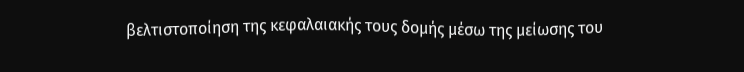βελτιστοποίηση της κεφαλαιακής τους δομής μέσω της μείωσης του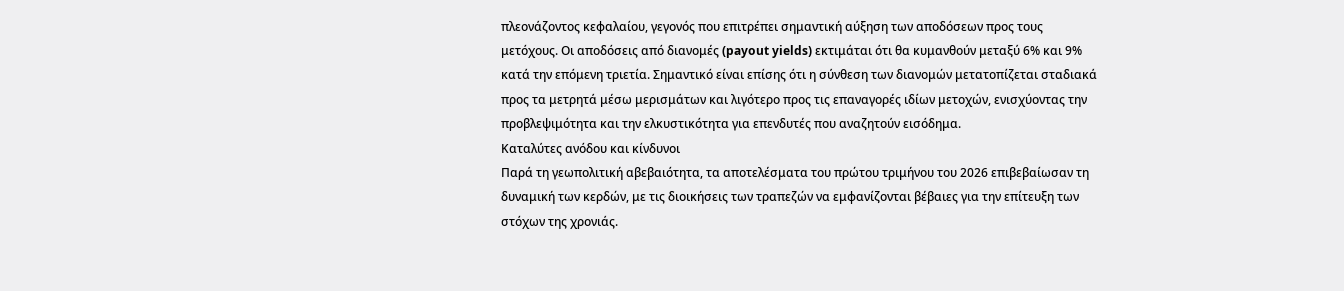πλεονάζοντος κεφαλαίου, γεγονός που επιτρέπει σημαντική αύξηση των αποδόσεων προς τους μετόχους. Οι αποδόσεις από διανομές (payout yields) εκτιμάται ότι θα κυμανθούν μεταξύ 6% και 9% κατά την επόμενη τριετία. Σημαντικό είναι επίσης ότι η σύνθεση των διανομών μετατοπίζεται σταδιακά προς τα μετρητά μέσω μερισμάτων και λιγότερο προς τις επαναγορές ιδίων μετοχών, ενισχύοντας την προβλεψιμότητα και την ελκυστικότητα για επενδυτές που αναζητούν εισόδημα.
Καταλύτες ανόδου και κίνδυνοι
Παρά τη γεωπολιτική αβεβαιότητα, τα αποτελέσματα του πρώτου τριμήνου του 2026 επιβεβαίωσαν τη δυναμική των κερδών, με τις διοικήσεις των τραπεζών να εμφανίζονται βέβαιες για την επίτευξη των στόχων της χρονιάς.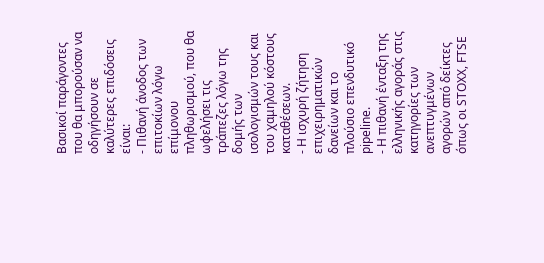Βασικοί παράγοντες που θα μπορούσαν να οδηγήσουν σε καλύτερες επιδόσεις είναι:
- Πιθανή άνοδος των επιτοκίων λόγω επίμονου πληθωρισμού, που θα ωφελήσει τις τράπεζες λόγω της δομής των ισολογισμών τους και του χαμηλού κόστους καταθέσεων.
- Η ισχυρή ζήτηση επιχειρηματικών δανείων και το πλούσιο επενδυτικό pipeline.
- Η πιθανή ένταξη της ελληνικής αγοράς στις κατηγορίες των ανεπτυγμένων αγορών από δείκτες όπως οι STOXX, FTSE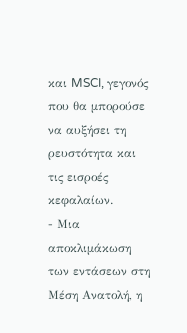και MSCI, γεγονός που θα μπορούσε να αυξήσει τη ρευστότητα και τις εισροές κεφαλαίων.
- Μια αποκλιμάκωση των εντάσεων στη Μέση Ανατολή, η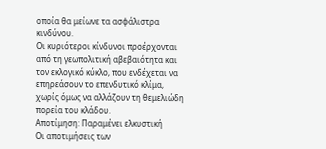οποία θα μείωνε τα ασφάλιστρα κινδύνου.
Οι κυριότεροι κίνδυνοι προέρχονται από τη γεωπολιτική αβεβαιότητα και τον εκλογικό κύκλο, που ενδέχεται να επηρεάσουν το επενδυτικό κλίμα, χωρίς όμως να αλλάζουν τη θεμελιώδη πορεία του κλάδου.
Αποτίμηση: Παραμένει ελκυστική
Οι αποτιμήσεις των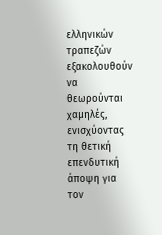ελληνικών τραπεζών εξακολουθούν να θεωρούνται χαμηλές, ενισχύοντας τη θετική επενδυτική άποψη για τον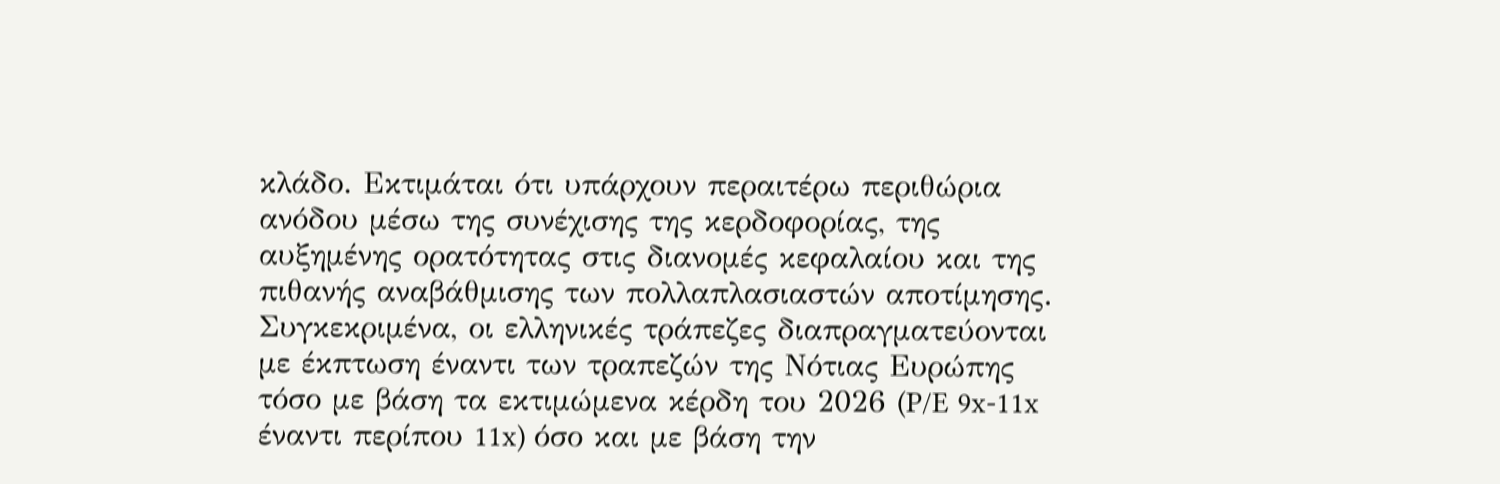κλάδο. Εκτιμάται ότι υπάρχουν περαιτέρω περιθώρια ανόδου μέσω της συνέχισης της κερδοφορίας, της αυξημένης ορατότητας στις διανομές κεφαλαίου και της πιθανής αναβάθμισης των πολλαπλασιαστών αποτίμησης.
Συγκεκριμένα, οι ελληνικές τράπεζες διαπραγματεύονται με έκπτωση έναντι των τραπεζών της Νότιας Ευρώπης τόσο με βάση τα εκτιμώμενα κέρδη του 2026 (P/E 9x-11x έναντι περίπου 11x) όσο και με βάση την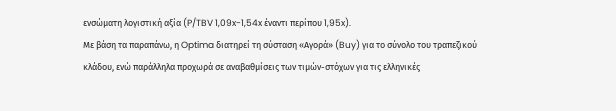ενσώματη λογιστική αξία (P/TBV 1,09x-1,54x έναντι περίπου 1,95x).
Με βάση τα παραπάνω, η Optima διατηρεί τη σύσταση «Αγορά» (Buy) για το σύνολο του τραπεζικού κλάδου, ενώ παράλληλα προχωρά σε αναβαθμίσεις των τιμών-στόχων για τις ελληνικές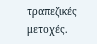τραπεζικές μετοχές.